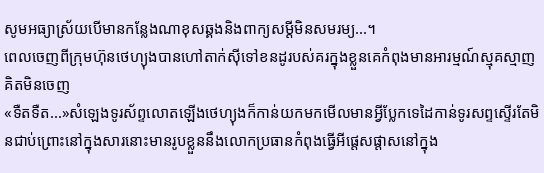សូមអធ្យាស្រ័យបើមានកន្លែងណាខុសឆ្គងនិងពាក្យសម្តីមិនសមរម្យ...។
ពេលចេញពីក្រុមហ៊ុនថេហ្យុងបានហៅតាក់ស៊ីទៅខនដូរបស់គរក្នុងខ្លួនគេកំពុងមានអារម្មណ៍ស្មុគស្មាញគិតមិនចេញ
«ទឺតទឺត...»សំឡេងទូរស័ព្ទលោតឡើងថេហ្យុងក៏កាន់យកមកមើលមានអ្វីប្លែកទេដៃកាន់ទូរសព្ទស្ទើរតែមិនជាប់ព្រោះនៅក្នុងសារនោះមានរូបខ្លួននឹងលោកប្រធានកំពុងធ្វើអីផ្តេសផ្តាសនៅក្នុង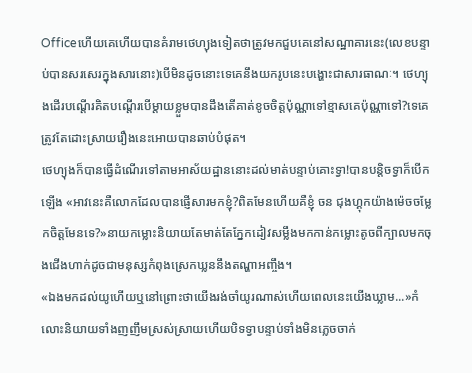Officeហើយគេហើយបានគំរាមថេហ្យុងទៀតថាត្រូវមកជួបគេនៅសណ្ឋាគារនេះ(លេខបន្ទាប់បានសរសេរក្នុងសារនោះ)បើមិនដូចនោះទេគេនឹងយករូបនេះបង្ហោះជាសារធាណៈ។ ថេហ្យុងដើរបណ្តើរគិតបណ្តើរបើម្តាយខ្លួមបានដឹងតើគាត់ខូចចិត្តប៉ុណ្ណាទៅខ្មាសគេប៉ុណ្ណាទៅ?ទេគេត្រូវតែដោះស្រាយរឿងនេះអោយបានឆាប់បំផុត។
ថេហ្យុងក៏បានធ្វើដំណើរទៅតាមអាស័យដ្ឋាននោះដល់មាត់បន្ទាប់គោះទ្វា!បានបន្តិចទ្វាក៏បើកឡើង «អាវនេះគឺលោកដែលបានផ្ញើសារមកខ្ញុំ?ពិតមែនហើយគឺខ្ញុំ ចន ជុងហ្គុកយ៉ាងម៉េចចម្លែកចិត្តមែនទេ?»នាយកម្លោះនិយាយតែមាត់តែភ្នែកដៀវសម្លឹងមកកាន់កម្លោះតូចពីក្បាលមកចុងជើងហាក់ដូចជាមនុស្សកំពុងស្រេកឃ្លននឹងតណ្ហាអញ្ចឹង។
«ឯងមកដល់យូហើយឬនៅព្រោះថាយើងរង់ចាំយូរណាស់ហើយពេលនេះយើងឃ្លាម...»កំលោះនិយាយទាំងញញឹមស្រស់ស្រាយហើយបិទទ្វាបន្ទាប់ទាំងមិនភ្លេចចាក់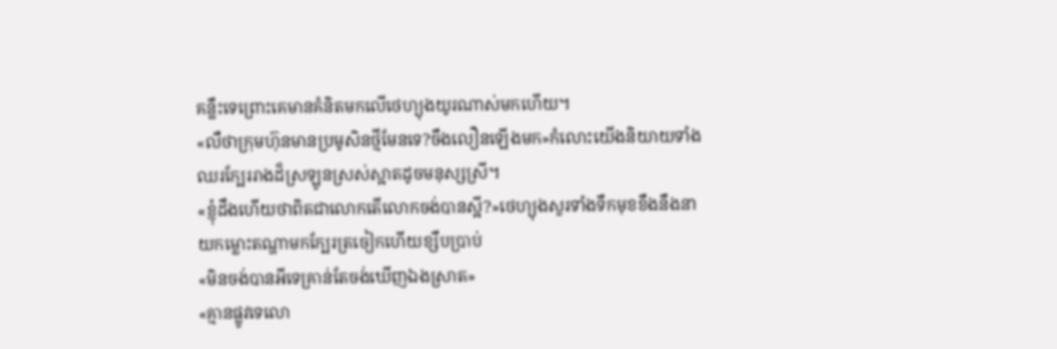គន្លឹះទេព្រោះគេមានគំនិតមកលើថេហ្យុងយូរណាស់មកហើយ។
«លឺថាក្រុមហ៊ុនមានប្រមូសិនថ្មីមែនទេ?ចឹងលឿនឡើងមក»កំលោះយើងនិយាយទាំងឈរក្បែររាងដ៏ស្រឡូនស្រស់ស្អាតដូចមនុស្សស្រី។
«ខ្ញុំដឹងហើយថាពិតជាលោកតើលោកចង់បានស្អី?»ថេហ្យុងសួរទាំងទឹកមុខខឹងនឹងនាយកម្លោះតណ្ហាមកក្បែរត្រចៀកហើយខ្សឹបប្រាប់
«មិនចង់បានអីទេគ្រាន់តែចង់ឃើញឯងស្រាត»
«គ្មានផ្លូវទេលោ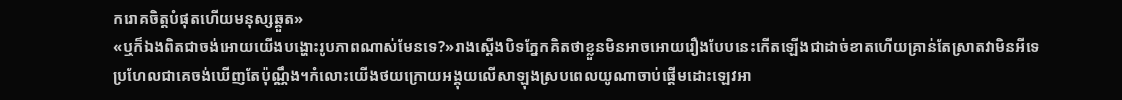ករោគចិត្តបំផុតហើយមនុស្សឆ្គួត»
«ឬក៏ឯងពិតជាចង់អោយយើងបង្ហោះរូបភាពណាស់មែនទេ?»រាងស្តើងបិទភ្នែកគិតថាខ្លួនមិនអាចអោយរឿងបែបនេះកើតឡើងជាដាច់ខាតហើយគ្រាន់តែស្រាតវាមិនអីទេប្រហែលជាគេចង់ឃើញតែប៉ុណ្ណឹង។កំលោះយើងថយក្រោយអង្គុយលើសាឡុងស្របពេលយូណាចាប់ផ្តើមដោះឡេវអា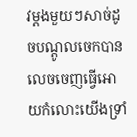វម្តងមួយៗសាច់ដូចបណ្តូលចេកបានលេចចេញធ្វើអោយកំលោះយើងទ្រាំ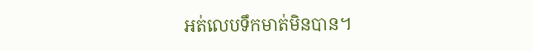អត់លេបទឹកមាត់មិនបាន។